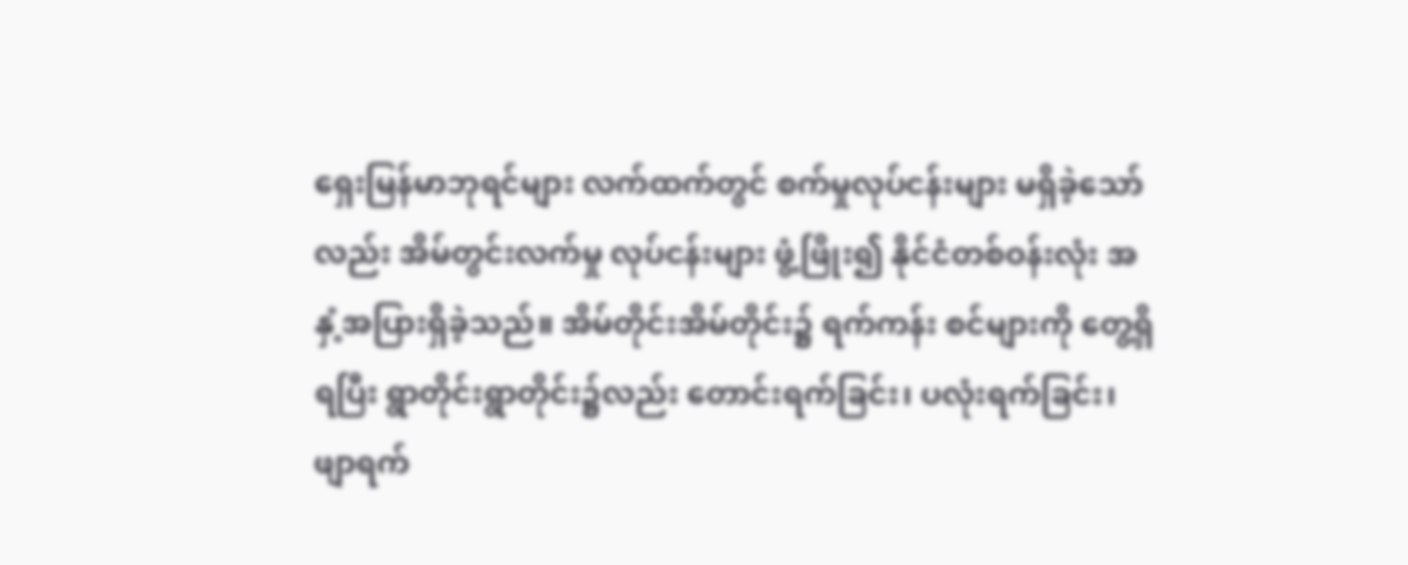ရှေးမြန်မာဘုရင်များ လက်ထက်တွင် စက်မှုလုပ်ငန်းများ မရှိခဲ့သော်လည်း အိမ်တွင်းလက်မှု လုပ်ငန်းများ ဖွံ့ဖြိုး၍ နိုင်ငံတစ်ဝန်းလုံး အနှံ့အပြားရှိခဲ့သည်။ အိမ်တိုင်းအိမ်တိုင်း၌ ရက်ကန်း စင်များကို တွေ့ရှိရပြီး ရွာတိုင်းရွာတိုင်း၌လည်း တောင်းရက်ခြင်း၊ ပလုံးရက်ခြင်း၊ ဖျာရက်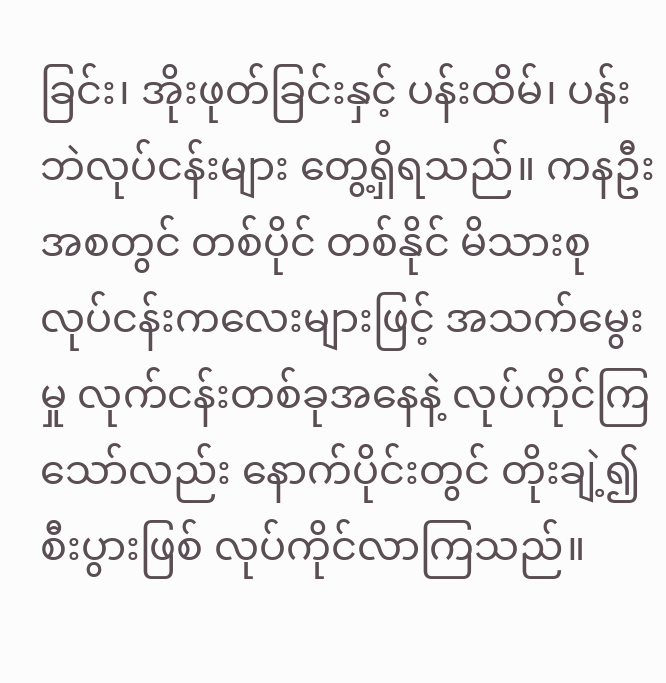ခြင်း၊ အိုးဖုတ်ခြင်းနှင့် ပန်းထိမ်၊ ပန်းဘဲလုပ်ငန်းများ တွေ့ရှိရသည်။ ကနဦးအစတွင် တစ်ပိုင် တစ်နိုင် မိသားစုလုပ်ငန်းကလေးများဖြင့် အသက်မွေးမှု လုက်ငန်းတစ်ခုအနေနဲ့ လုပ်ကိုင်ကြ သော်လည်း နောက်ပိုင်းတွင် တိုးချဲ့၍ စီးပွားဖြစ် လုပ်ကိုင်လာကြသည်။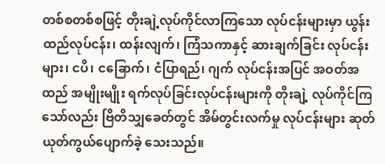တစ်စတစ်စဖြင့် တိုးချဲ့လုပ်ကိုင်လာကြသော လုပ်ငန်းများမှာ ယွန်းထည်လုပ်ငန်း၊ ထန်းလျက်၊ ကြံသကာနှင့် ဆားချက်ခြင်း လုပ်ငန်းများ၊ ငပိ၊ ငခြောက်၊ ငံပြာရည်၊ ဂျက် လုပ်ငန်းအပြင် အဝတ်အထည် အမျိုးမျိုး ရက်လုပ်ခြင်းလုပ်ငန်းများကို တိုးချဲ့ လုပ်ကိုင်ကြ သော်လည်း ဗြိတိသျှခေတ်တွင် အိမ်တွင်းလက်မှု လုပ်ငန်းများ ဆုတ်ယုတ်ကွယ်ပျောက်ခဲ့ သေးသည်။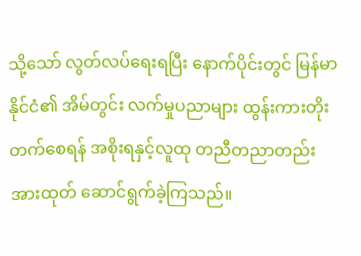သို့သော် လွတ်လပ်ရေးရပြီး နောက်ပိုင်းတွင် မြန်မာနိုင်ငံ၏ အိမ်တွင်း လက်မှုပညာများ ထွန်းကားတိုးတက်စေရန် အစိုးရနှင့်လူထု တညီတညာတည်း အားထုတ် ဆောင်ရွက်ခဲ့ကြသည်။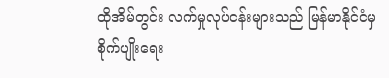ထိုအိမ်တွင်း လက်မှုလုပ်ငန်းများသည် မြန်မာနိုင်ငံမှ စိုက်ပျိုးရေး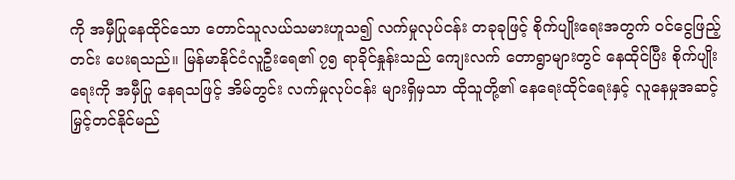ကို အမှီပြုနေထိုင်သော တောင်သူလယ်သမားဟူသ၍ လက်မှုလုပ်ငန်း တခုခုဖြင့် စိုက်ပျိုးရေးအတွက် ဝင်ငွေဖြည့် တင်း ပေးရသည်။ မြန်မာနိုင်ငံလူဦးရေ၏ ၇၅ ရာခိုင်နှုန်းသည် ကျေးလက် တောရွာများတွင် နေထိုင်ပြီး စိုက်ပျိုးရေးကို အမှီပြု နေရသဖြင့် အိမ်တွင်း လက်မှုလုပ်ငန်း များရှိမှသာ ထိုသူတို့၏ နေရေးထိုင်ရေးနှင့် လူနေမှုအဆင့် မြှင့်တင်နိုင်မည်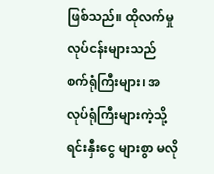ဖြစ်သည်။ ထိုလက်မှုလုပ်ငန်းများသည် စက်ရုံကြီးများ၊ အလုပ်ရုံကြီးများကဲ့သို့ ရင်းနှီးငွေ များစွာ မလို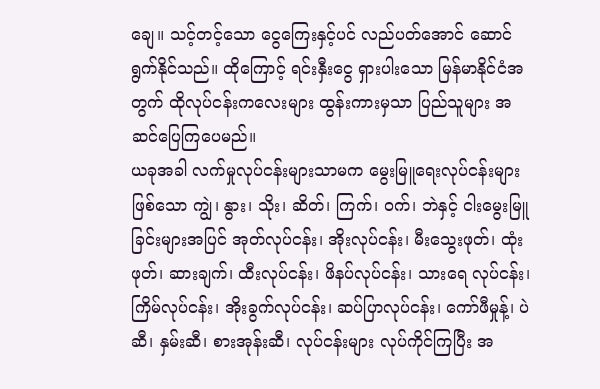ချေ။ သင့်တင့်သော ငွေကြေးနှင့်ပင် လည်ပတ်အောင် ဆောင်ရွက်နိုင်သည်။ ထိုကြောင့် ရင်းနှီးငွေ ရှားပါးသော မြန်မာနိုင်ငံအတွက် ထိုလုပ်ငန်းကလေးများ ထွန်းကားမှသာ ပြည်သူများ အဆင်ပြေကြပေမည်။
ယခုအခါ လက်မှုလုပ်ငန်းများသာမက မွေးမြူရေးလုပ်ငန်းများဖြစ်သော ကျွဲ၊ နွား၊ သိုး၊ ဆိတ်၊ ကြက်၊ ဝက်၊ ဘဲနှင့် ငါးမွေးမြူခြင်းများအပြင် အုတ်လုပ်ငန်း၊ အိုးလုပ်ငန်း၊ မီးသွေးဖုတ်၊ ထုံးဖုတ်၊ ဆားချက်၊ ထီးလုပ်ငန်း၊ ဖိနပ်လုပ်ငန်း၊ သားရေ လုပ်ငန်း၊ ကြိမ်လုပ်ငန်း၊ အိုးခွက်လုပ်ငန်း၊ ဆပ်ပြာလုပ်ငန်း၊ ကော်ဖီမှုန့်၊ ပဲဆီ၊ နှမ်းဆီ၊ စားအုန်းဆီ၊ လုပ်ငန်းများ လုပ်ကိုင်ကြပြီး အ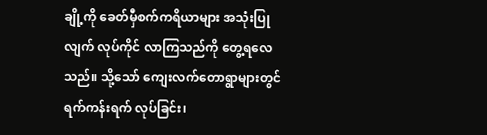ချို့ကို ခေတ်မှီစက်ကရိယာများ အသုံးပြုလျက် လုပ်ကိုင် လာကြသည်ကို တွေ့ရလေသည်။ သို့သော် ကျေးလက်တောရွာများတွင် ရက်ကန်းရက် လုပ်ခြင်း၊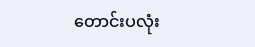တောင်းပလုံး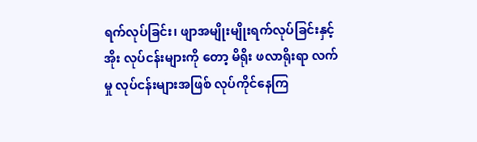ရက်လုပ်ခြင်း၊ ဖျာအမျိုးမျိုးရက်လုပ်ခြင်းနှင့် အိုး လုပ်ငန်းများကို တော့ မိရိုး ဖလာရိုးရာ လက်မှု လုပ်ငန်းများအဖြစ် လုပ်ကိုင်နေကြ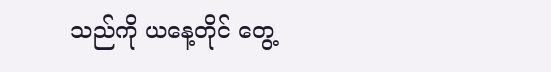သည်ကို ယနေ့တိုင် တွေ့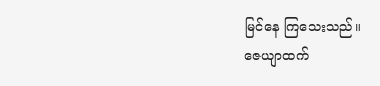မြင်နေ ကြသေးသည်။
ဇေယျာထက်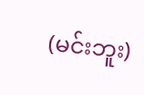(မင်းဘူး)